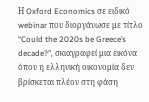Η Oxford Economics σε ειδικό webinar που διοργάνωσε με τίτλο “Could the 2020s be Greece’s decade?”, σκιαγραφεί μια εικόνα όπου η ελληνική οικονομία δεν βρίσκεται πλέον στη φάση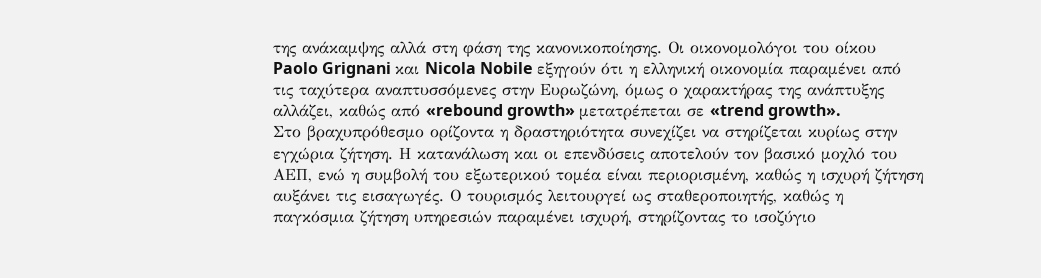της ανάκαμψης αλλά στη φάση της κανονικοποίησης. Οι οικονομολόγοι του οίκου Paolo Grignani και Nicola Nobile εξηγούν ότι η ελληνική οικονομία παραμένει από τις ταχύτερα αναπτυσσόμενες στην Ευρωζώνη, όμως ο χαρακτήρας της ανάπτυξης αλλάζει, καθώς από «rebound growth» μετατρέπεται σε «trend growth».
Στο βραχυπρόθεσμο ορίζοντα η δραστηριότητα συνεχίζει να στηρίζεται κυρίως στην εγχώρια ζήτηση. Η κατανάλωση και οι επενδύσεις αποτελούν τον βασικό μοχλό του ΑΕΠ, ενώ η συμβολή του εξωτερικού τομέα είναι περιορισμένη, καθώς η ισχυρή ζήτηση αυξάνει τις εισαγωγές. Ο τουρισμός λειτουργεί ως σταθεροποιητής, καθώς η παγκόσμια ζήτηση υπηρεσιών παραμένει ισχυρή, στηρίζοντας το ισοζύγιο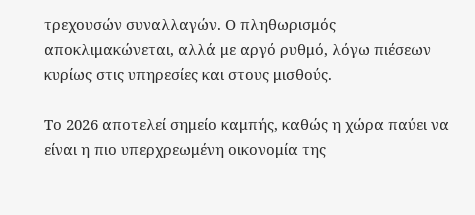τρεχουσών συναλλαγών. Ο πληθωρισμός αποκλιμακώνεται, αλλά με αργό ρυθμό, λόγω πιέσεων κυρίως στις υπηρεσίες και στους μισθούς.

Το 2026 αποτελεί σημείο καμπής, καθώς η χώρα παύει να είναι η πιο υπερχρεωμένη οικονομία της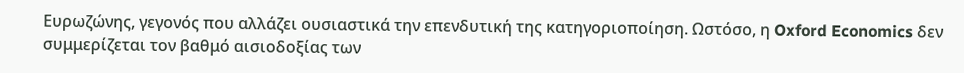Ευρωζώνης, γεγονός που αλλάζει ουσιαστικά την επενδυτική της κατηγοριοποίηση. Ωστόσο, η Oxford Economics δεν συμμερίζεται τον βαθμό αισιοδοξίας των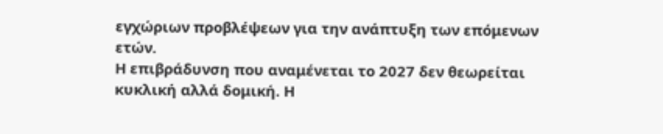εγχώριων προβλέψεων για την ανάπτυξη των επόμενων ετών.
Η επιβράδυνση που αναμένεται το 2027 δεν θεωρείται κυκλική αλλά δομική. Η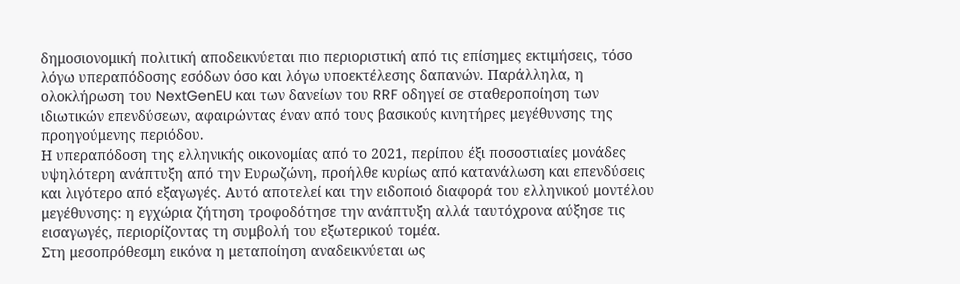δημοσιονομική πολιτική αποδεικνύεται πιο περιοριστική από τις επίσημες εκτιμήσεις, τόσο λόγω υπεραπόδοσης εσόδων όσο και λόγω υποεκτέλεσης δαπανών. Παράλληλα, η ολοκλήρωση του NextGenEU και των δανείων του RRF οδηγεί σε σταθεροποίηση των ιδιωτικών επενδύσεων, αφαιρώντας έναν από τους βασικούς κινητήρες μεγέθυνσης της προηγούμενης περιόδου.
Η υπεραπόδοση της ελληνικής οικονομίας από το 2021, περίπου έξι ποσοστιαίες μονάδες υψηλότερη ανάπτυξη από την Ευρωζώνη, προήλθε κυρίως από κατανάλωση και επενδύσεις και λιγότερο από εξαγωγές. Αυτό αποτελεί και την ειδοποιό διαφορά του ελληνικού μοντέλου μεγέθυνσης: η εγχώρια ζήτηση τροφοδότησε την ανάπτυξη αλλά ταυτόχρονα αύξησε τις εισαγωγές, περιορίζοντας τη συμβολή του εξωτερικού τομέα.
Στη μεσοπρόθεσμη εικόνα η μεταποίηση αναδεικνύεται ως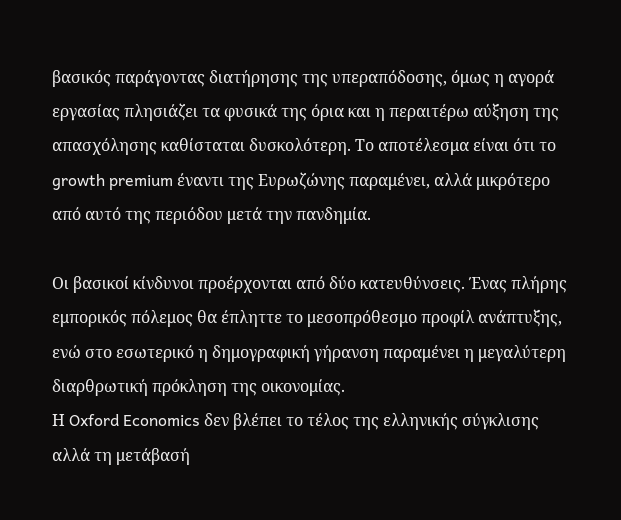βασικός παράγοντας διατήρησης της υπεραπόδοσης, όμως η αγορά εργασίας πλησιάζει τα φυσικά της όρια και η περαιτέρω αύξηση της απασχόλησης καθίσταται δυσκολότερη. Το αποτέλεσμα είναι ότι το growth premium έναντι της Ευρωζώνης παραμένει, αλλά μικρότερο από αυτό της περιόδου μετά την πανδημία.

Οι βασικοί κίνδυνοι προέρχονται από δύο κατευθύνσεις. Ένας πλήρης εμπορικός πόλεμος θα έπληττε το μεσοπρόθεσμο προφίλ ανάπτυξης, ενώ στο εσωτερικό η δημογραφική γήρανση παραμένει η μεγαλύτερη διαρθρωτική πρόκληση της οικονομίας.
Η Oxford Economics δεν βλέπει το τέλος της ελληνικής σύγκλισης αλλά τη μετάβασή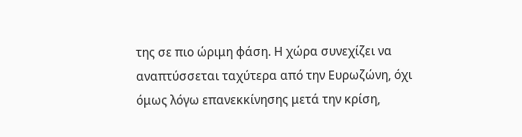της σε πιο ώριμη φάση. Η χώρα συνεχίζει να αναπτύσσεται ταχύτερα από την Ευρωζώνη, όχι όμως λόγω επανεκκίνησης μετά την κρίση,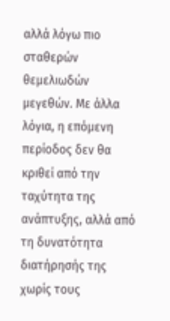αλλά λόγω πιο σταθερών θεμελιωδών μεγεθών. Με άλλα λόγια, η επόμενη περίοδος δεν θα κριθεί από την ταχύτητα της ανάπτυξης, αλλά από τη δυνατότητα διατήρησής της χωρίς τους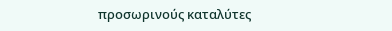προσωρινούς καταλύτες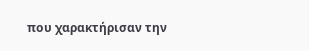που χαρακτήρισαν την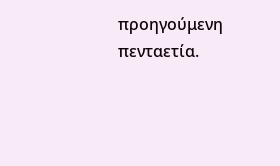προηγούμενη πενταετία.